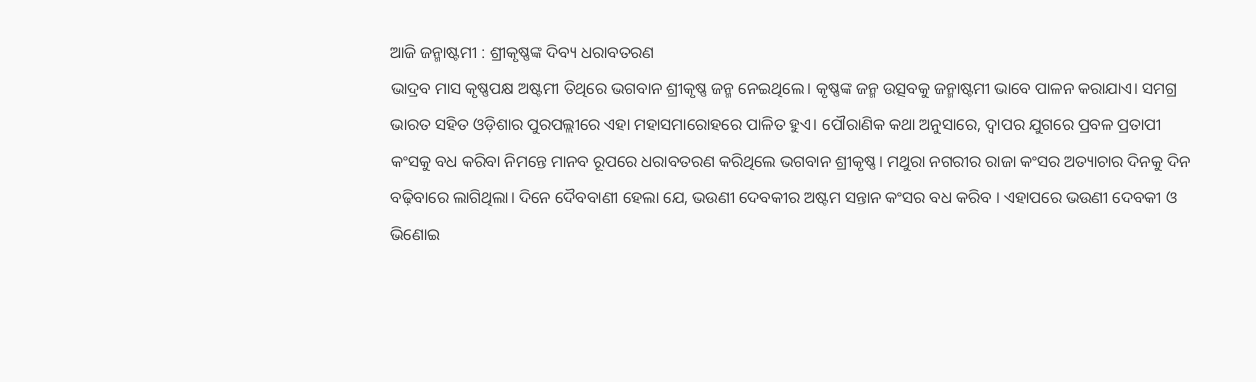ଆଜି ଜନ୍ମାଷ୍ଟମୀ : ଶ୍ରୀକୃଷ୍ଣଙ୍କ ଦିବ୍ୟ ଧରାବତରଣ
ଭାଦ୍ରବ ମାସ କୃଷ୍ଣପକ୍ଷ ଅଷ୍ଟମୀ ତିଥିରେ ଭଗବାନ ଶ୍ରୀକୃଷ୍ଣ ଜନ୍ମ ନେଇଥିଲେ। କୃଷ୍ଣଙ୍କ ଜନ୍ମ ଉତ୍ସବକୁ ଜନ୍ମାଷ୍ଟମୀ ଭାବେ ପାଳନ କରାଯାଏ। ସମଗ୍ର ଭାରତ ସହିତ ଓଡ଼ିଶାର ପୁରପଲ୍ଲୀରେ ଏହା ମହାସମାରୋହରେ ପାଳିତ ହୁଏ। ପୌରାଣିକ କଥା ଅନୁସାରେ, ଦ୍ୱାପର ଯୁଗରେ ପ୍ରବଳ ପ୍ରତାପୀ କଂସକୁ ବଧ କରିବା ନିମନ୍ତେ ମାନବ ରୂପରେ ଧରାବତରଣ କରିଥିଲେ ଭଗବାନ ଶ୍ରୀକୃଷ୍ଣ। ମଥୁରା ନଗରୀର ରାଜା କଂସର ଅତ୍ୟାଚାର ଦିନକୁ ଦିନ ବଢ଼ିବାରେ ଲାଗିଥିଲା। ଦିନେ ଦୈବବାଣୀ ହେଲା ଯେ, ଭଉଣୀ ଦେବକୀର ଅଷ୍ଟମ ସନ୍ତାନ କଂସର ବଧ କରିବ । ଏହାପରେ ଭଉଣୀ ଦେବକୀ ଓ ଭିଣୋଇ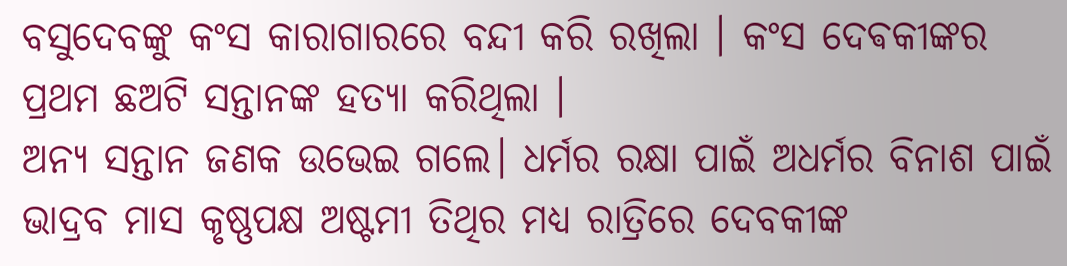ବସୁଦେବଙ୍କୁ କଂସ କାରାଗାରରେ ବନ୍ଦୀ କରି ରଖିଲା । କଂସ ଦେଵକୀଙ୍କର ପ୍ରଥମ ଛଅଟି ସନ୍ତାନଙ୍କ ହତ୍ୟା କରିଥିଲା ।
ଅନ୍ୟ ସନ୍ତାନ ଜଣକ ଉଭେଇ ଗଲେ। ଧର୍ମର ରକ୍ଷା ପାଇଁ ଅଧର୍ମର ବିନାଶ ପାଇଁ ଭାଦ୍ରବ ମାସ କୃଷ୍ଣପକ୍ଷ ଅଷ୍ଟମୀ ତିଥିର ମଧ୍ୟ ରାତ୍ରିରେ ଦେବକୀଙ୍କ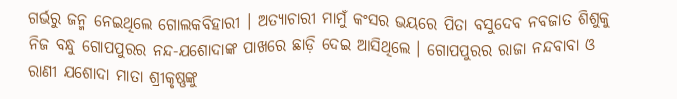ଗର୍ଭରୁ ଜନ୍ମ ନେଇଥିଲେ ଗୋଲକବିହାରୀ । ଅତ୍ୟାଚାରୀ ମାମୁଁ କଂସର ଭୟରେ ପିତା ବସୁଦେବ ନବଜାତ ଶିଶୁକୁ ନିଜ ବନ୍ଧୁ ଗୋପପୁରର ନନ୍ଦ-ଯଶୋଦାଙ୍କ ପାଖରେ ଛାଡ଼ି ଦେଇ ଆସିଥିଲେ । ଗୋପପୁରର ରାଜା ନନ୍ଦବାବା ଓ ରାଣୀ ଯଶୋଦା ମାତା ଶ୍ରୀକୃଷ୍ଣଙ୍କୁ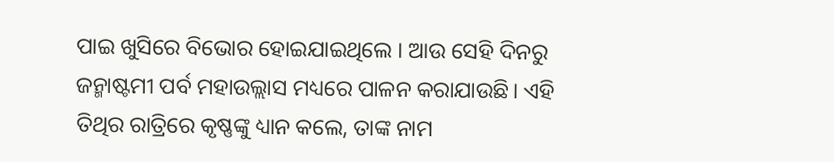ପାଇ ଖୁସିରେ ବିଭୋର ହୋଇଯାଇଥିଲେ । ଆଉ ସେହି ଦିନରୁ ଜନ୍ମାଷ୍ଟମୀ ପର୍ବ ମହାଉଲ୍ଲାସ ମଧ୍ୟରେ ପାଳନ କରାଯାଉଛି। ଏହି ତିଥିର ରାତ୍ରିରେ କୃଷ୍ଣଙ୍କୁ ଧ୍ୟାନ କଲେ, ତାଙ୍କ ନାମ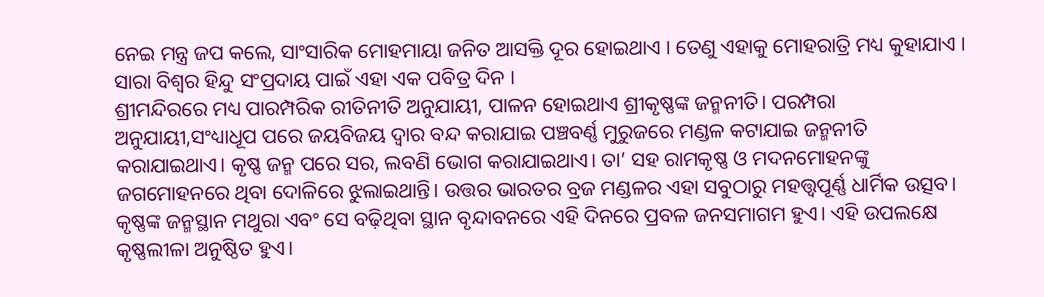ନେଇ ମନ୍ତ୍ର ଜପ କଲେ, ସାଂସାରିକ ମୋହମାୟା ଜନିତ ଆସକ୍ତି ଦୂର ହୋଇଥାଏ । ତେଣୁ ଏହାକୁ ମୋହରାତ୍ରି ମଧ୍ୟ କୁହାଯାଏ । ସାରା ବିଶ୍ୱର ହିନ୍ଦୁ ସଂପ୍ରଦାୟ ପାଇଁ ଏହା ଏକ ପବିତ୍ର ଦିନ ।
ଶ୍ରୀମନ୍ଦିରରେ ମଧ୍ୟ ପାରମ୍ପରିକ ରୀତିନୀତି ଅନୁଯାୟୀ, ପାଳନ ହୋଇଥାଏ ଶ୍ରୀକୃଷ୍ଣଙ୍କ ଜନ୍ମନୀତି। ପରମ୍ପରା ଅନୁଯାୟୀ,ସଂଧ୍ୟାଧୂପ ପରେ ଜୟବିଜୟ ଦ୍ୱାର ବନ୍ଦ କରାଯାଇ ପଞ୍ଚବର୍ଣ୍ଣ ମୁରୁଜରେ ମଣ୍ଡଳ କଟାଯାଇ ଜନ୍ମନୀତି କରାଯାଇଥାଏ। କୃଷ୍ଣ ଜନ୍ମ ପରେ ସର, ଲବଣି ଭୋଗ କରାଯାଇଥାଏ। ତା’ ସହ ରାମକୃଷ୍ଣ ଓ ମଦନମୋହନଙ୍କୁ ଜଗମୋହନରେ ଥିବା ଦୋଳିରେ ଝୁଲାଇଥାନ୍ତି। ଉତ୍ତର ଭାରତର ବ୍ରଜ ମଣ୍ଡଳର ଏହା ସବୁଠାରୁ ମହତ୍ତ୍ବପୂର୍ଣ୍ଣ ଧାର୍ମିକ ଉତ୍ସବ। କୃଷ୍ଣଙ୍କ ଜନ୍ମସ୍ଥାନ ମଥୁରା ଏବଂ ସେ ବଢ଼ିଥିବା ସ୍ଥାନ ବୃନ୍ଦାବନରେ ଏହି ଦିନରେ ପ୍ରବଳ ଜନସମାଗମ ହୁଏ। ଏହି ଉପଲକ୍ଷେ କୃଷ୍ଣଲୀଳା ଅନୁଷ୍ଠିତ ହୁଏ।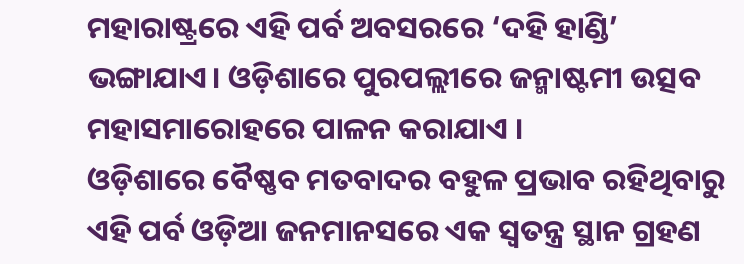ମହାରାଷ୍ଟ୍ରରେ ଏହି ପର୍ବ ଅବସରରେ ‘ଦହି ହାଣ୍ଡି’ ଭଙ୍ଗାଯାଏ। ଓଡ଼ିଶାରେ ପୁରପଲ୍ଲୀରେ ଜନ୍ମାଷ୍ଟମୀ ଉତ୍ସବ ମହାସମାରୋହରେ ପାଳନ କରାଯାଏ ।
ଓଡ଼ିଶାରେ ବୈଷ୍ଣବ ମତବାଦର ବହୁଳ ପ୍ରଭାବ ରହିଥିବାରୁ ଏହି ପର୍ବ ଓଡ଼ିଆ ଜନମାନସରେ ଏକ ସ୍ୱତନ୍ତ୍ର ସ୍ଥାନ ଗ୍ରହଣ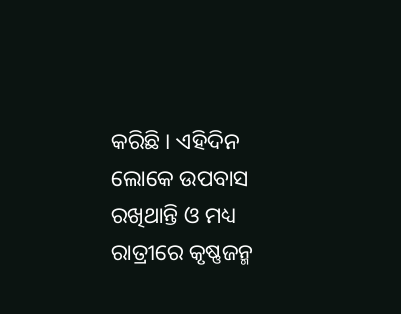କରିଛି । ଏହିଦିନ ଲୋକେ ଉପବାସ ରଖିଥାନ୍ତି ଓ ମଧ୍ୟ ରାତ୍ରୀରେ କୃଷ୍ଣଜନ୍ମ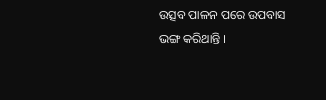ଉତ୍ସବ ପାଳନ ପରେ ଉପବାସ ଭଙ୍ଗ କରିଥାନ୍ତି ।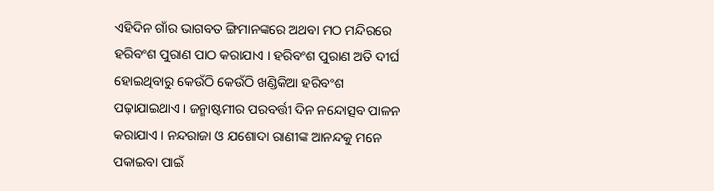ଏହିଦିନ ଗାଁର ଭାଗବତ ଙ୍ଗିମାନଙ୍କରେ ଅଥବା ମଠ ମନ୍ଦିରରେ ହରିବଂଶ ପୁରାଣ ପାଠ କରାଯାଏ । ହରିବଂଶ ପୁରାଣ ଅତି ଦୀର୍ଘ ହୋଇଥିବାରୁ କେଉଁଠି କେଉଁଠି ଖଣ୍ଡିକିଆ ହରିବଂଶ ପଢ଼ାଯାଇଥାଏ। ଜନ୍ମାଷ୍ଟମୀର ପରବର୍ତ୍ତୀ ଦିନ ନନ୍ଦୋତ୍ସବ ପାଳନ କରାଯାଏ। ନନ୍ଦରାଜା ଓ ଯଶୋଦା ରାଣୀଙ୍କ ଆନନ୍ଦକୁ ମନେ ପକାଇବା ପାଇଁ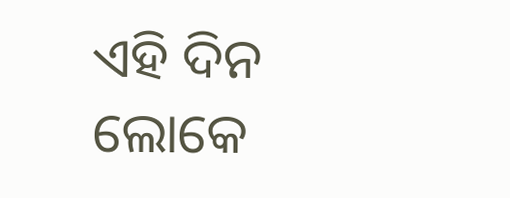ଏହି ଦିନ ଲୋକେ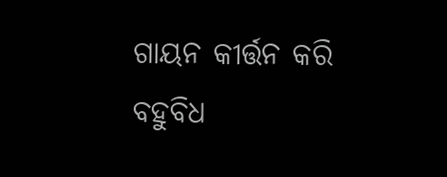ଗାୟନ କୀର୍ତ୍ତନ କରି ବହୁବିଧ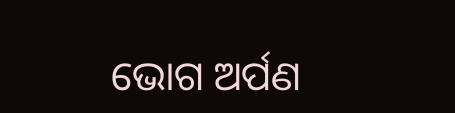ଭୋଗ ଅର୍ପଣ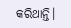କରିଥାନ୍ତି।